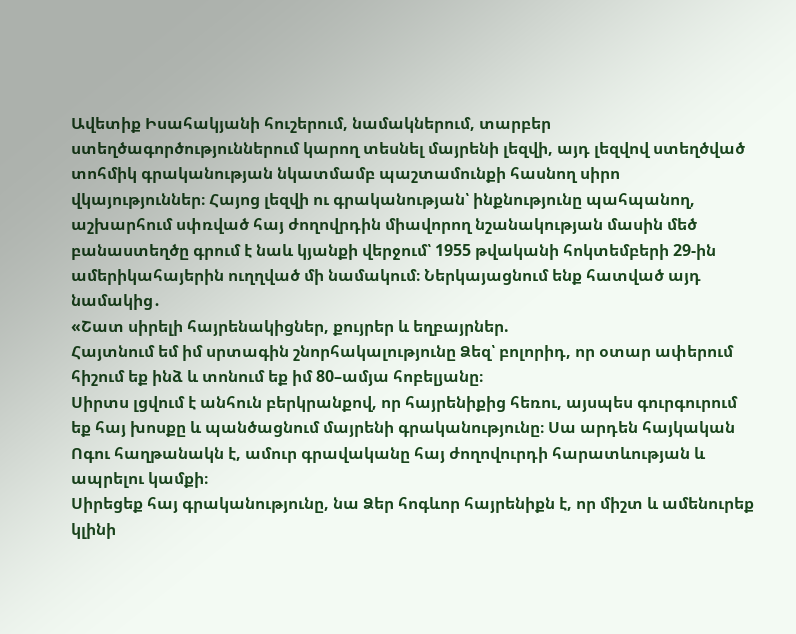Ավետիք Իսահակյանի հուշերում, նամակներում, տարբեր ստեղծագործություններում կարող տեսնել մայրենի լեզվի, այդ լեզվով ստեղծված տոհմիկ գրականության նկատմամբ պաշտամունքի հասնող սիրո վկայություններ։ Հայոց լեզվի ու գրականության՝ ինքնությունը պահպանող, աշխարհում սփռված հայ ժողովրդին միավորող նշանակության մասին մեծ բանաստեղծը գրում է նաև կյանքի վերջում՝ 1955 թվականի հոկտեմբերի 29-ին ամերիկահայերին ուղղված մի նամակում։ Ներկայացնում ենք հատված այդ նամակից․
«Շատ սիրելի հայրենակիցներ, քույրեր և եղբայրներ.
Հայտնում եմ իմ սրտագին շնորհակալությունը Ձեզ՝ բոլորիդ, որ օտար ափերում հիշում եք ինձ և տոնում եք իմ 80–ամյա հոբելյանը։
Սիրտս լցվում է անհուն բերկրանքով, որ հայրենիքից հեռու, այսպես գուրգուրում եք հայ խոսքը և պանծացնում մայրենի գրականությունը։ Սա արդեն հայկական Ոգու հաղթանակն է, ամուր գրավականը հայ ժողովուրդի հարատևության և ապրելու կամքի։
Սիրեցեք հայ գրականությունը, նա Ձեր հոգևոր հայրենիքն է, որ միշտ և ամենուրեք կլինի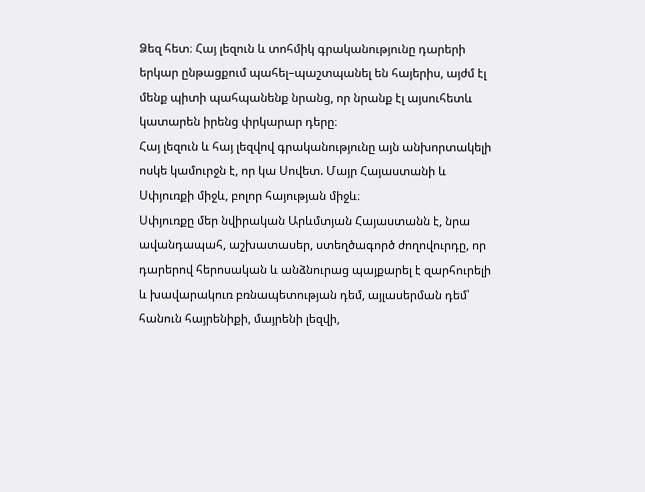Ձեզ հետ։ Հայ լեզուն և տոհմիկ գրականությունը դարերի երկար ընթացքում պահել–պաշտպանել են հայերիս, այժմ էլ մենք պիտի պահպանենք նրանց, որ նրանք էլ այսուհետև կատարեն իրենց փրկարար դերը։
Հայ լեզուն և հայ լեզվով գրականությունը այն անխորտակելի ոսկե կամուրջն է, որ կա Սովետ. Մայր Հայաստանի և Սփյուռքի միջև, բոլոր հայության միջև։
Սփյուռքը մեր նվիրական Արևմտյան Հայաստանն է, նրա ավանդապահ, աշխատասեր, ստեղծագործ ժողովուրդը, որ դարերով հերոսական և անձնուրաց պայքարել է զարհուրելի և խավարակուռ բռնապետության դեմ, այլասերման դեմ՝ հանուն հայրենիքի, մայրենի լեզվի,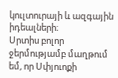կուլտուրայի և ազգային իդեալների։
Սրտիս բոլոր ջերմությամբ մաղթում եմ, որ Սփյուոքի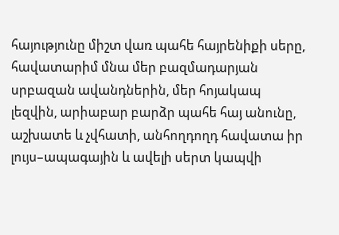հայությունը միշտ վառ պահե հայրենիքի սերը, հավատարիմ մնա մեր բազմադարյան սրբազան ավանդներին, մեր հոյակապ լեզվին, արիաբար բարձր պահե հայ անունը, աշխատե և չվհատի, անհողդողդ հավատա իր լույս–ապագային և ավելի սերտ կապվի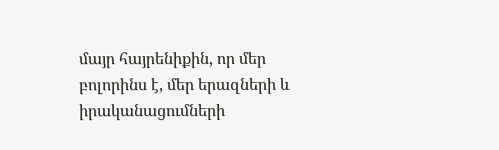մայր հայրենիքին, որ մեր բոլորինս է, մեր երազների և իրականացումների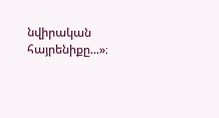նվիրական հայրենիքը...»։